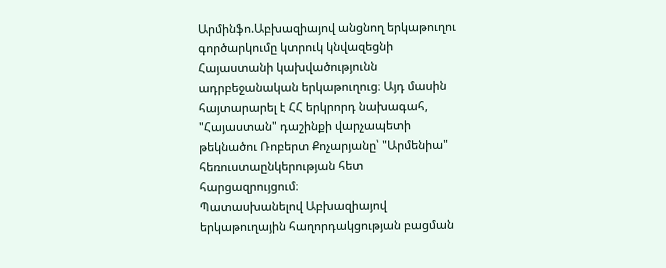Արմինֆո.Աբխազիայով անցնող երկաթուղու գործարկումը կտրուկ կնվազեցնի Հայաստանի կախվածությունն ադրբեջանական երկաթուղուց։ Այդ մասին հայտարարել է ՀՀ երկրորդ նախագահ, "Հայաստան" դաշինքի վարչապետի թեկնածու Ռոբերտ Քոչարյանը՝ "Արմենիա" հեռուստաընկերության հետ հարցազրույցում։
Պատասխանելով Աբխազիայով երկաթուղային հաղորդակցության բացման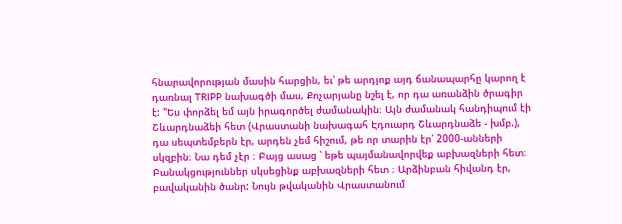հնարավորության մասին հարցին, եւ՝ թե արդյոք այդ ճանապարհը կարող է դառնալ TRIPP նախագծի մաս, Քոչարյանը նշել է, որ դա առանձին ծրագիր է: "Ես փորձել եմ այն իրագործել ժամանակին։ Այն ժամանակ հանդիպում էի Շևարդնաձեի հետ (Վրաստանի նախագահ Էդուարդ Շևարդնաձե - խմբ.), դա սեպտեմբերն էր, արդեն չեմ հիշում, թե որ տարին էր՝ 2000-անների սկզբին։ Նա դեմ չէր ։ Բայց ասաց ՝ եթե պայմանավորվեք աբխազների հետ։ Բանակցություններ սկսեցինք աբխազների հետ ։ Արձինբան հիվանդ էր, բավականին ծանր: Նույն թվականին Վրաստանում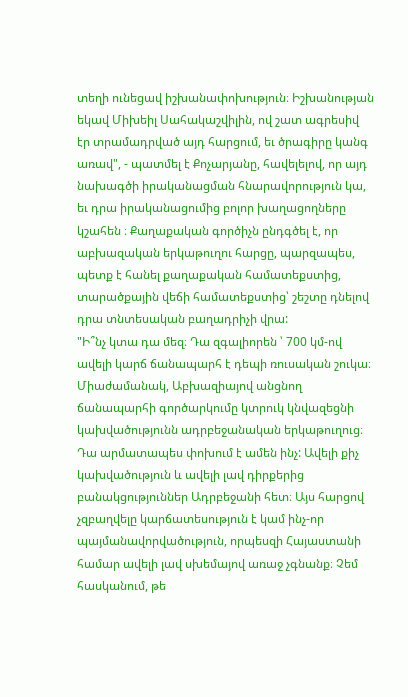տեղի ունեցավ իշխանափոխություն։ Իշխանության եկավ Միխեիլ Սահակաշվիլին, ով շատ ագրեսիվ էր տրամադրված այդ հարցում, եւ ծրագիրը կանգ առավ", - պատմել է Քոչարյանը, հավելելով, որ այդ նախագծի իրականացման հնարավորություն կա, եւ դրա իրականացումից բոլոր խաղացողները կշահեն ։ Քաղաքական գործիչն ընդգծել է, որ աբխազական երկաթուղու հարցը, պարզապես, պետք է հանել քաղաքական համատեքստից, տարածքային վեճի համատեքստից՝ շեշտը դնելով դրա տնտեսական բաղադրիչի վրա:
"Ի՞նչ կտա դա մեզ։ Դա զգալիորեն ՝ 700 կմ-ով ավելի կարճ ճանապարհ է դեպի ռուսական շուկա։ Միաժամանակ, Աբխազիայով անցնող ճանապարհի գործարկումը կտրուկ կնվազեցնի կախվածությունն ադրբեջանական երկաթուղուց։ Դա արմատապես փոխում է ամեն ինչ: Ավելի քիչ կախվածություն և ավելի լավ դիրքերից բանակցություններ Ադրբեջանի հետ։ Այս հարցով չզբաղվելը կարճատեսություն է կամ ինչ-որ պայմանավորվածություն, որպեսզի Հայաստանի համար ավելի լավ սխեմայով առաջ չգնանք։ Չեմ հասկանում, թե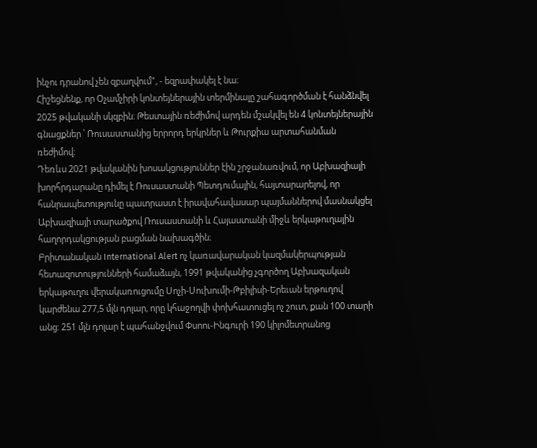ինչու դրանով չեն զբաղվում", - եզրափակել է նա։
Հիշեցնենք, որ Օչամչիրի կոնտեյներային տերմինալը շահագործման է հանձնվել 2025 թվականի սկզբին։ Թեստային ռեժիմով արդեն մշակվել են 4 կոնտեյներային գնացքներ ՝ Ռուսաստանից երրորդ երկրներ և Թուրքիա արտահանման ռեժիմով։
Դեռևս 2021 թվականին խոսակցություններ էին շրջանառվում, որ Աբխազիայի խորհրդարանը դիմել է Ռուսաստանի Պետդումային, հայտարարելով, որ հանրապետությունը պատրաստ է իրավահավասար պայմաններով մասնակցել Աբխազիայի տարածքով Ռուսաստանի և Հայաստանի միջև երկաթուղային հաղորդակցության բացման նախագծին։
Բրիտանական International Alert ոչ կառավարական կազմակերպության հետազոտությունների համաձայն, 1991 թվականից չգործող Աբխազական երկաթուղու վերակառուցումը Սոչի-Սուխումի-Թբիլիսի-Երեւան երթուղով կարժենա 277,5 մլն դոլար, որը կհաջողվի փոխհատուցել ոչ շուտ, քան 100 տարի անց: 251 մլն դոլար է պահանջվում Փսոու-Ինգուրի 190 կիլոմետրանոց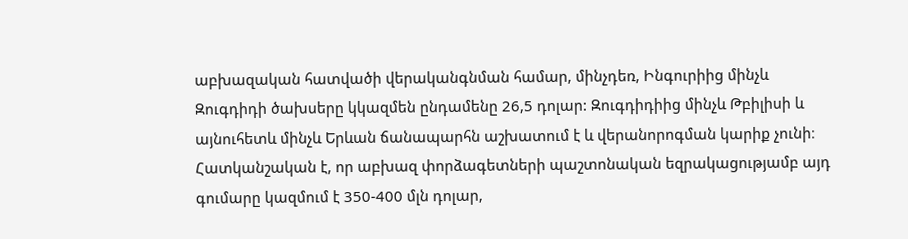աբխազական հատվածի վերականգնման համար, մինչդեռ, Ինգուրիից մինչև Զուգդիդի ծախսերը կկազմեն ընդամենը 26,5 դոլար: Զուգդիդիից մինչև Թբիլիսի և այնուհետև մինչև Երևան ճանապարհն աշխատում է և վերանորոգման կարիք չունի։ Հատկանշական է, որ աբխազ փորձագետների պաշտոնական եզրակացությամբ այդ գումարը կազմում է 350-400 մլն դոլար,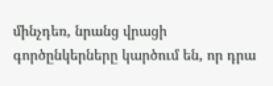մինչդեռ, նրանց վրացի գործընկերները կարծում են, որ դրա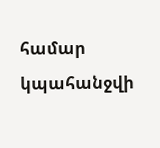համար կպահանջվի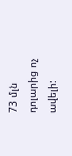73 մլն դոլարից ոչ ավելի: